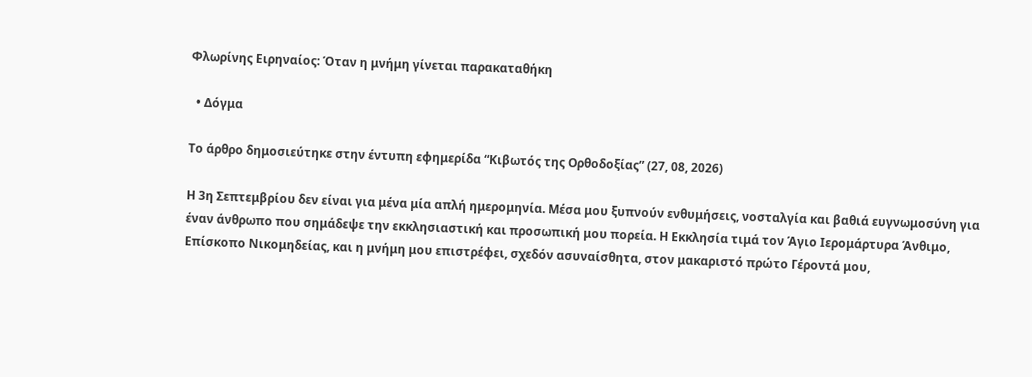Φλωρίνης Ειρηναίος: Όταν η μνήμη γίνεται παρακαταθήκη

  • Δόγμα

Το άρθρο δημοσιεύτηκε στην έντυπη εφημερίδα “Κιβωτός της Ορθοδοξίας” (27, 08, 2026)

Η 3η Σεπτεμβρίου δεν είναι για μένα μία απλή ημερομηνία. Μέσα μου ξυπνούν ενθυμήσεις, νοσταλγία και βαθιά ευγνωμοσύνη για έναν άνθρωπο που σημάδεψε την εκκλησιαστική και προσωπική μου πορεία. Η Εκκλησία τιμά τον Άγιo Ιερομάρτυρα Άνθιμο, Επίσκοπο Νικομηδείας, και η μνήμη μου επιστρέφει, σχεδόν ασυναίσθητα, στον μακαριστό πρώτο Γέροντά μου,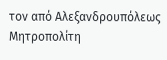τον από Αλεξανδρουπόλεως Μητροπολίτη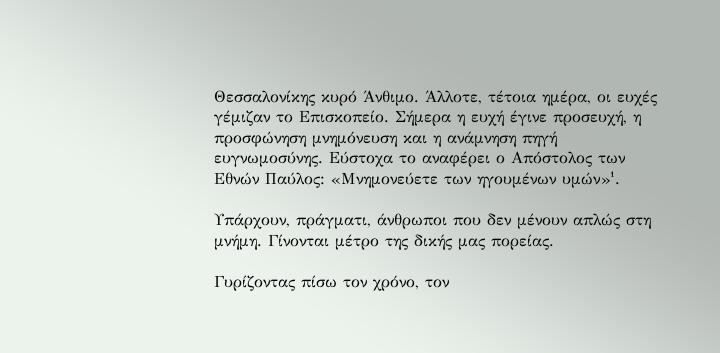Θεσσαλονίκης κυρό Άνθιμο. Άλλοτε, τέτοια ημέρα, οι ευχές γέμιζαν το Επισκοπείο. Σήμερα η ευχή έγινε προσευχή, η προσφώνηση μνημόνευση και η ανάμνηση πηγή ευγνωμοσύνης. Εύστοχα το αναφέρει ο Απόστολος των Εθνών Παύλος: «Μνημονεύετε των ηγουμένων υμών»¹.

Υπάρχουν, πράγματι, άνθρωποι που δεν μένουν απλώς στη μνήμη. Γίνονται μέτρο της δικής μας πορείας.

Γυρίζοντας πίσω τον χρόνο, τον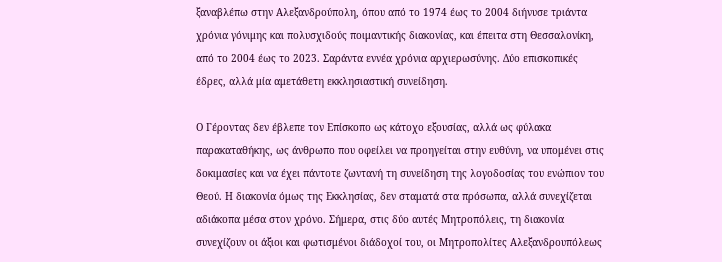ξαναβλέπω στην Αλεξανδρούπολη, όπου από το 1974 έως το 2004 διήνυσε τριάντα χρόνια γόνιμης και πολυσχιδούς ποιμαντικής διακονίας, και έπειτα στη Θεσσαλονίκη, από το 2004 έως το 2023. Σαράντα εννέα χρόνια αρχιερωσύνης. Δύο επισκοπικές έδρες, αλλά μία αμετάθετη εκκλησιαστική συνείδηση.

Ο Γέροντας δεν έβλεπε τον Επίσκοπο ως κάτοχο εξουσίας, αλλά ως φύλακα παρακαταθήκης, ως άνθρωπο που οφείλει να προηγείται στην ευθύνη, να υπομένει στις δοκιμασίες και να έχει πάντοτε ζωντανή τη συνείδηση της λογοδοσίας του ενώπιον του Θεού. Η διακονία όμως της Εκκλησίας, δεν σταματά στα πρόσωπα, αλλά συνεχίζεται αδιάκοπα μέσα στον χρόνο. Σήμερα, στις δύο αυτές Μητροπόλεις, τη διακονία συνεχίζουν οι άξιοι και φωτισμένοι διάδοχοί του, οι Μητροπολίτες Αλεξανδρουπόλεως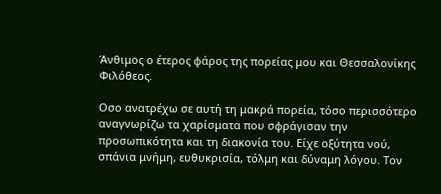Άνθιμος ο έτερος φάρος της πορείας μου και Θεσσαλονίκης Φιλόθεος.

Οσo ανατρέχω σε αυτή τη μακρά πορεία, τόσο περισσότερο αναγνωρίζω τα χαρίσματα που σφράγισαν την προσωπικότητα και τη διακονία του. Είχε οξύτητα νού, σπάνια μνήμη, ευθυκρισία, τόλμη και δύναμη λόγου. Τον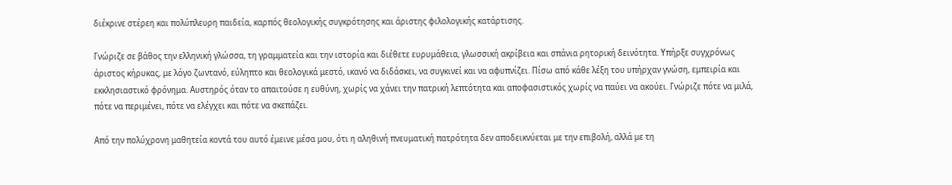διέκρινε στέρεη και πολύπλευρη παιδεία, καρπός θεολογικής συγκρότησης και άριστης φιλολογικής κατάρτισης.

Γνώριζε σε βάθος την ελληνική γλώσσα, τη γραμματεία και την ιστορία και διέθετε ευρυμάθεια, γλωσσική ακρίβεια και σπάνια ρητορική δεινότητα. Υπήρξε συγχρόνως άριστος κήρυκας, με λόγο ζωντανό, εύληπτο και θεολογικά μεστό, ικανό να διδάσκει, να συγκινεί και να αφυπνίζει. Πίσω από κάθε λέξη του υπήρχαν γνώση, εμπειρία και εκκλησιαστικό φρόνημα. Αυστηρός όταν το απαιτούσε η ευθύνη, χωρίς να χάνει την πατρική λεπτότητα και αποφασιστικός χωρίς να παύει να ακούει. Γνώριζε πότε να μιλά, πότε να περιμένει, πότε να ελέγχει και πότε να σκεπάζει.

Από την πολύχρονη μαθητεία κοντά του αυτό έμεινε μέσα μου, ότι η αληθινή πνευματική πατρότητα δεν αποδεικνύεται με την επιβολή, αλλά με τη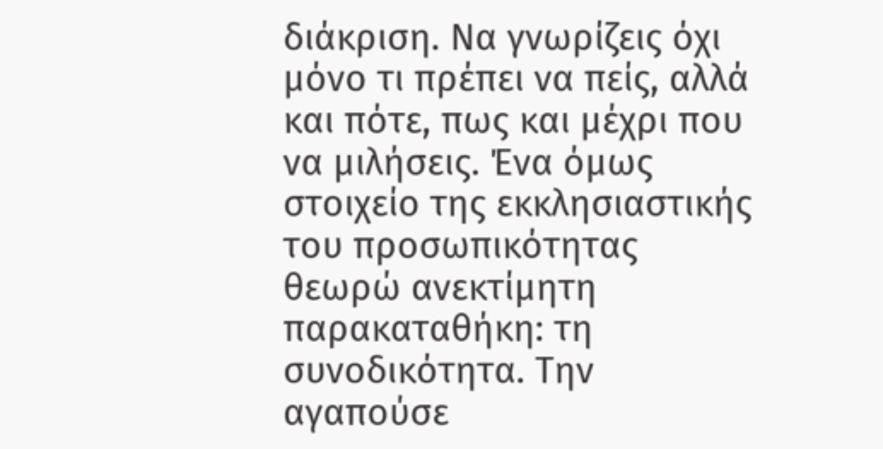διάκριση. Να γνωρίζεις όχι μόνο τι πρέπει να πείς, αλλά και πότε, πως και μέχρι που να μιλήσεις. Ένα όμως στοιχείο της εκκλησιαστικής του προσωπικότητας θεωρώ ανεκτίμητη παρακαταθήκη: τη συνοδικότητα. Την αγαπούσε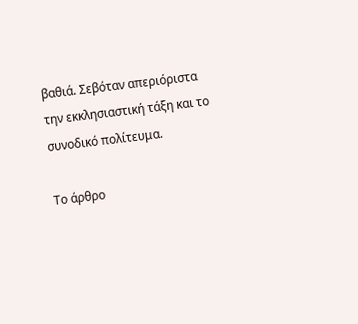βαθιά. Σεβόταν απεριόριστα την εκκλησιαστική τάξη και το συνοδικό πολίτευμα.

Το άρθρο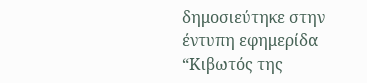δημοσιεύτηκε στην έντυπη εφημερίδα “Κιβωτός της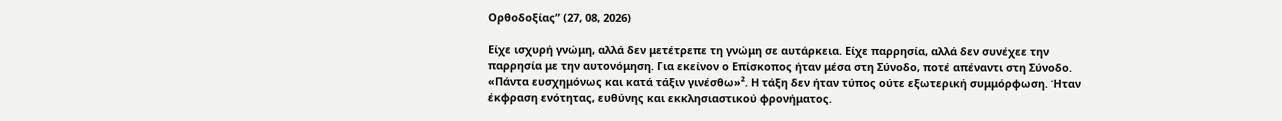Ορθοδοξίας” (27, 08, 2026)

Είχε ισχυρή γνώμη, αλλά δεν μετέτρεπε τη γνώμη σε αυτάρκεια. Είχε παρρησία, αλλά δεν συνέχεε την παρρησία με την αυτονόμηση. Για εκείνον ο Επίσκοπος ήταν μέσα στη Σύνοδο, ποτέ απέναντι στη Σύνοδο. «Πάντα ευσχημόνως και κατά τάξιν γινέσθω»². Η τάξη δεν ήταν τύπος ούτε εξωτερική συμμόρφωση. Ήταν έκφραση ενότητας, ευθύνης και εκκλησιαστικού φρονήματος.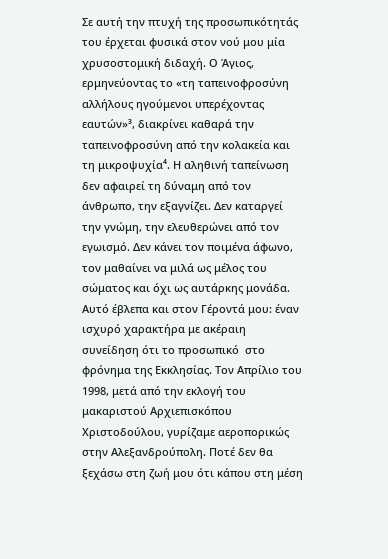Σε αυτή την πτυχή της προσωπικότητάς του έρχεται φυσικά στον νού μου μία χρυσοστομική διδαχή. Ο Άγιος, ερμηνεύοντας το «τη ταπεινοφροσύνη αλλήλους ηγούμενοι υπερέχοντας εαυτών»³, διακρίνει καθαρά την ταπεινοφροσύνη από την κολακεία και τη μικροψυχία⁴. Η αληθινή ταπείνωση δεν αφαιρεί τη δύναμη από τον άνθρωπο, την εξαγνίζει. Δεν καταργεί την γνώμη, την ελευθερώνει από τον εγωισμό. Δεν κάνει τον ποιμένα άφωνο, τον μαθαίνει να μιλά ως μέλος του σώματος και όχι ως αυτάρκης μονάδα. Αυτό έβλεπα και στον Γέροντά μου: έναν ισχυρό χαρακτήρα με ακέραιη συνείδηση ότι το προσωπικό  στο φρόνημα της Εκκλησίας. Τον Απρίλιο του 1998, μετά από την εκλογή του μακαριστού Αρχιεπισκόπου Χριστοδούλου, γυρίζαμε αεροπορικώς στην Αλεξανδρούπολη. Ποτέ δεν θα ξεχάσω στη ζωή μου ότι κάπου στη μέση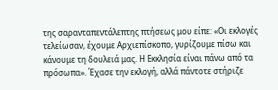της σαρανταπεντάλεπτης πτήσεως μου είπε: «Οι εκλογές τελείωσαν, έχουμε Αρχιεπίσκοπο, γυρίζουμε πίσω και κάνουμε τη δουλειά μας. Η Εκκλησία είναι πάνω από τα πρόσωπα». Έχασε την εκλογή, αλλά πάντοτε στήριζε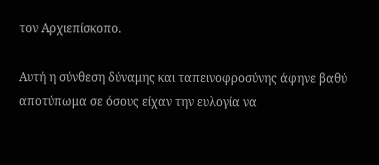τον Αρχιεπίσκοπο.

Αυτή η σύνθεση δύναμης και ταπεινοφροσύνης άφηνε βαθύ αποτύπωμα σε όσους είχαν την ευλογία να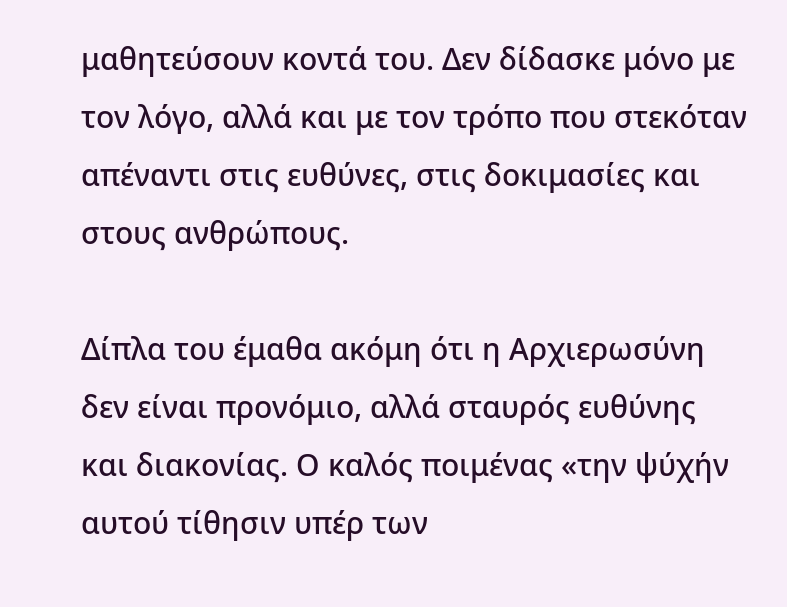μαθητεύσουν κοντά του. Δεν δίδασκε μόνο με τον λόγο, αλλά και με τον τρόπο που στεκόταν απέναντι στις ευθύνες, στις δοκιμασίες και στους ανθρώπους.

Δίπλα του έμαθα ακόμη ότι η Αρχιερωσύνη δεν είναι προνόμιο, αλλά σταυρός ευθύνης και διακονίας. Ο καλός ποιμένας «την ψύχήν αυτού τίθησιν υπέρ των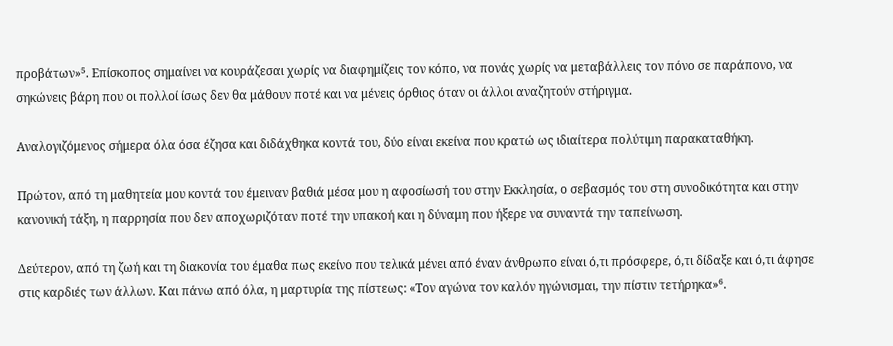προβάτων»⁵. Επίσκοπος σημαίνει να κουράζεσαι χωρίς να διαφημίζεις τον κόπο, να πονάς χωρίς να μεταβάλλεις τον πόνο σε παράπονο, να σηκώνεις βάρη που οι πολλοί ίσως δεν θα μάθουν ποτέ και να μένεις όρθιος όταν οι άλλοι αναζητούν στήριγμα.

Αναλογιζόμενος σήμερα όλα όσα έζησα και διδάχθηκα κοντά του, δύο είναι εκείνα που κρατώ ως ιδιαίτερα πολύτιμη παρακαταθήκη.

Πρώτον, από τη μαθητεία μου κοντά του έμειναν βαθιά μέσα μου η αφοσίωσή του στην Εκκλησία, ο σεβασμός του στη συνοδικότητα και στην κανονική τάξη, η παρρησία που δεν αποχωριζόταν ποτέ την υπακοή και η δύναμη που ήξερε να συναντά την ταπείνωση.

Δεύτερον, από τη ζωή και τη διακονία του έμαθα πως εκείνο που τελικά μένει από έναν άνθρωπο είναι ό,τι πρόσφερε, ό,τι δίδαξε και ό,τι άφησε στις καρδιές των άλλων. Και πάνω από όλα, η μαρτυρία της πίστεως: «Τον αγώνα τον καλόν ηγώνισμαι, την πίστιν τετήρηκα»⁶.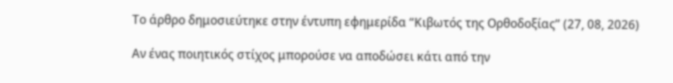Το άρθρο δημοσιεύτηκε στην έντυπη εφημερίδα “Κιβωτός της Ορθοδοξίας” (27, 08, 2026)

Αν ένας ποιητικός στίχος μπορούσε να αποδώσει κάτι από την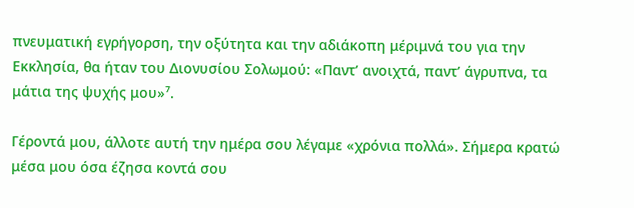πνευματική εγρήγορση, την οξύτητα και την αδιάκοπη μέριμνά του για την Εκκλησία, θα ήταν του Διονυσίου Σολωμού: «Παντ’ ανοιχτά, παντ’ άγρυπνα, τα μάτια της ψυχής μου»⁷.

Γέροντά μου, άλλοτε αυτή την ημέρα σου λέγαμε «χρόνια πολλά». Σήμερα κρατώ μέσα μου όσα έζησα κοντά σου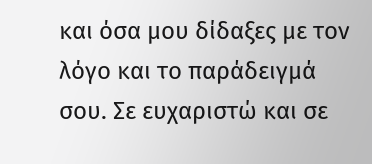και όσα μου δίδαξες με τον λόγο και το παράδειγμά σου. Σε ευχαριστώ και σε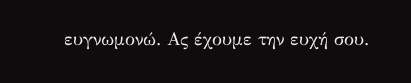ευγνωμονώ. Ας έχουμε την ευχή σου.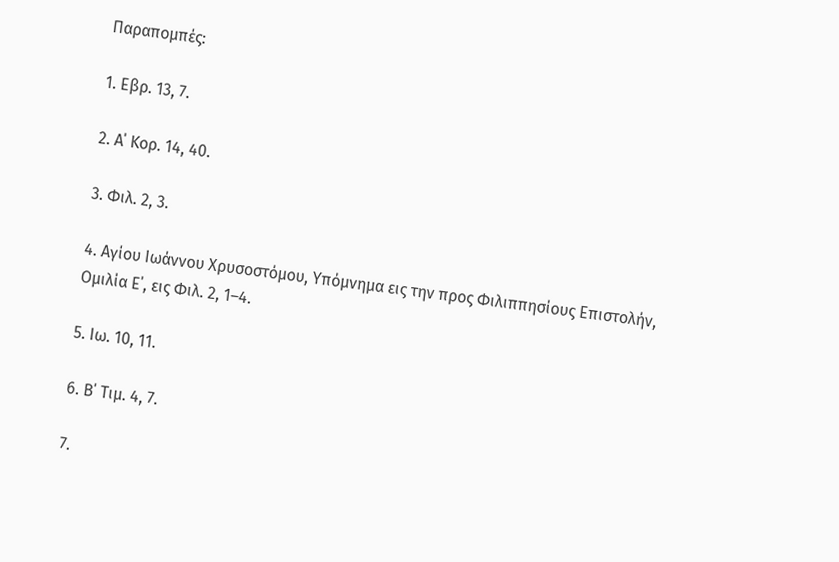Παραπομπές:

1. Εβρ. 13, 7.

2. Α΄ Κορ. 14, 40.

3. Φιλ. 2, 3.

4. Αγίου Ιωάννου Χρυσοστόμου, Υπόμνημα εις την προς Φιλιππησίους Επιστολήν, Ομιλία Ε΄, εις Φιλ. 2, 1–4.

5. Ιω. 10, 11.

6. Β΄ Τιμ. 4, 7.

7.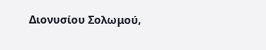Διονυσίου Σολωμού,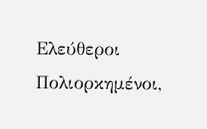Ελεύθεροι Πολιορκημένοι,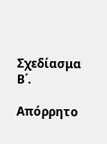Σχεδίασμα Β΄.

Απόρρητο